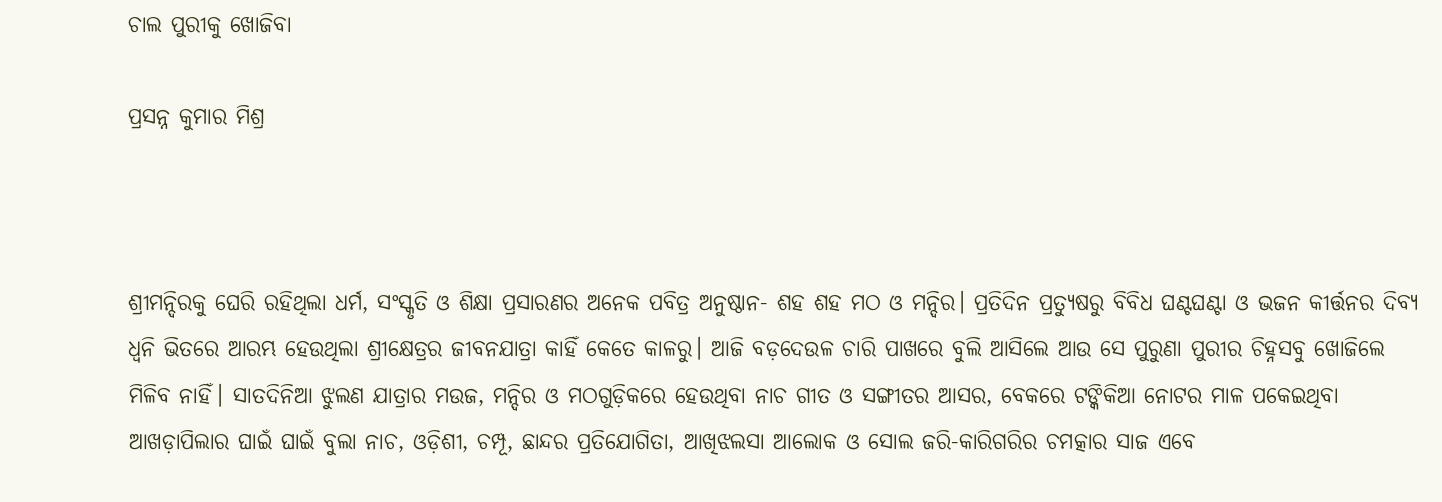ଚାଲ ପୁରୀକୁ ଖୋଜିବା

ପ୍ରସନ୍ନ କୁମାର ମିଶ୍ର



ଶ୍ରୀମନ୍ଦିରକୁ ଘେରି ରହିଥିଲା ଧର୍ମ, ସଂସ୍କୃତି ଓ ଶିକ୍ଷା ପ୍ରସାରଣର ଅନେକ ପବିତ୍ର ଅନୁଷ୍ଠାନ- ଶହ ଶହ ମଠ ଓ ମନ୍ଦିର। ପ୍ରତିଦିନ ପ୍ରତ୍ୟୁଷରୁ ବିବିଧ ଘଣ୍ଟଘଣ୍ଟା ଓ ଭଜନ କୀର୍ତ୍ତନର ଦିବ୍ୟ ଧ୍ୱନି ଭିତରେ ଆରମ୍ଭ ହେଉଥିଲା ଶ୍ରୀକ୍ଷେତ୍ରର ଜୀବନଯାତ୍ରା କାହିଁ କେତେ କାଳରୁ। ଆଜି ବଡ଼ଦେଉଳ ଚାରି ପାଖରେ ବୁଲି ଆସିଲେ ଆଉ ସେ ପୁରୁଣା ପୁରୀର ଚିହ୍ନସବୁ ଖୋଜିଲେ ମିଳିବ ନାହିଁ। ସାତଦିନିଆ ଝୁଲଣ ଯାତ୍ରାର ମଉଜ, ମନ୍ଦିର ଓ ମଠଗୁଡ଼ିକରେ ହେଉଥିବା ନାଚ ଗୀତ ଓ ସଙ୍ଗୀତର ଆସର, ବେକରେ ଟଙ୍କିକିଆ ନୋଟର ମାଳ ପକେଇଥିବା ଆଖଡ଼ାପିଲାର ଘାଇଁ ଘାଇଁ ବୁଲା ନାଚ, ଓଡ଼ିଶୀ, ଚମ୍ପୂ, ଛାନ୍ଦର ପ୍ରତିଯୋଗିତା, ଆଖିଝଲସା ଆଲୋକ ଓ ସୋଲ ଜରି-କାରିଗରିର ଚମତ୍କାର ସାଜ ଏବେ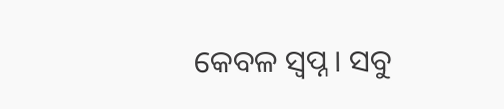କେବଳ ସ୍ବପ୍ନ। ସବୁ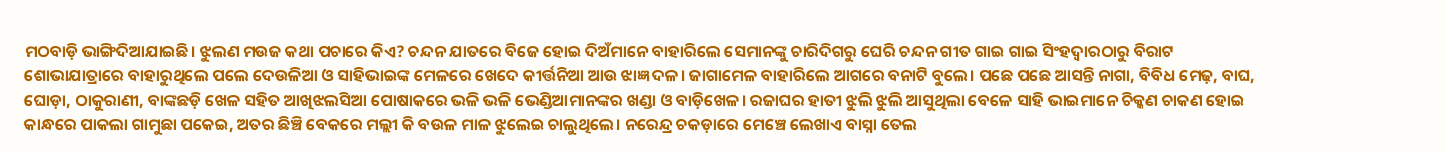ମଠବାଡ଼ି ଭାଙ୍ଗିଦିଆଯାଇଛି। ଝୁଲଣ ମଉଜ କଥା ପଚାରେ କିଏ? ଚନ୍ଦନ ଯାତରେ ବିଜେ ହୋଇ ଦିଅଁମାନେ ବାହାରିଲେ ସେମାନଙ୍କୁ ଚାରିଦିଗରୁ ଘେରି ଚନ୍ଦନ ଗୀତ ଗାଇ ଗାଇ ସିଂହଦ୍ୱାରଠାରୁ ବିରାଟ ଶୋଭାଯାତ୍ରାରେ ବାହାରୁଥିଲେ ପଲେ ଦେଉଳିଆ ଓ ସାହିଭାଇଙ୍କ ମେଳରେ ଖେଦେ କୀର୍ତ୍ତନିଆ ଆଉ ଝାଜ୍ଞ ଦଳ। ଜାଗାମେଳ ବାହାରିଲେ ଆଗରେ ବନାଟି ବୁଲେ। ପଛେ ପଛେ ଆସନ୍ତି ନାଗା, ବିବିଧ ମେଢ଼, ବାଘ, ଘୋଡ଼ା, ଠାକୁରାଣୀ, ବାଙ୍କଛଡ଼ି ଖେଳ ସହିତ ଆଖିଝଲସିଆ ପୋଷାକରେ ଭଳି ଭଳି ଭେଣ୍ଡିଆମାନଙ୍କର ଖଣ୍ଡା ଓ ବାଡ଼ିଖେଳ। ରଜାଘର ହାତୀ ଝୁଲି ଝୁଲି ଆସୁଥିଲା ବେଳେ ସାହି ଭାଇମାନେ ଚିକ୍କଣ ଚାକଣ ହୋଇ କାନ୍ଧରେ ପାକଲା ଗାମୁଛା ପକେଇ, ଅତର ଛିଞ୍ଚି ବେକରେ ମଲ୍ଲୀ କି ବଉଳ ମାଳ ଝୁଲେଇ ଚାଲୁଥିଲେ। ନରେନ୍ଦ୍ର ଚକଡ଼ାରେ ମେଞ୍ଚେ ଲେଖାଏ ବାସ୍ନା ତେଲ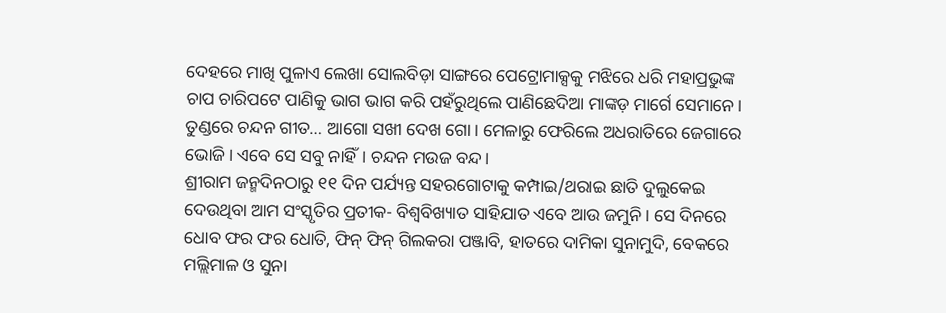ଦେହରେ ମାଖି ପୁଳାଏ ଲେଖା ସୋଲବିଡ଼ା ସାଙ୍ଗରେ ପେଟ୍ରୋମାକ୍ସକୁ ମଝିରେ ଧରି ମହାପ୍ରଭୁଙ୍କ ଚାପ ଚାରିପଟେ ପାଣିକୁ ଭାଗ ଭାଗ କରି ପହଁରୁଥିଲେ ପାଣିଛେଦିଆ ମାଙ୍କଡ଼ ମାର୍ଗେ ସେମାନେ। ତୁଣ୍ଡରେ ଚନ୍ଦନ ଗୀତ… ଆଗୋ ସଖୀ ଦେଖ ଗୋ। ମେଳାରୁ ଫେରିଲେ ଅଧରାତିରେ ଜେଗାରେ ଭୋଜି। ଏବେ ସେ ସବୁ ନାହିଁ। ଚନ୍ଦନ ମଉଜ ବନ୍ଦ।
ଶ୍ରୀରାମ ଜନ୍ମଦିନଠାରୁ ୧୧ ଦିନ ପର୍ଯ୍ୟନ୍ତ ସହରଗୋଟାକୁ କମ୍ପାଇ/ଥରାଇ ଛାତି ଦୁଲୁକେଇ ଦେଉଥିବା ଆମ ସଂସ୍କୃତିର ପ୍ରତୀକ- ବିଶ୍ୱବିଖ୍ୟାତ ସାହିଯାତ ଏବେ ଆଉ ଜମୁନି। ସେ ଦିନରେ ଧୋବ ଫର ଫର ଧୋତି, ଫିନ୍‌ ଫିନ୍‌ ଗିଲକରା ପଞ୍ଜାବି, ହାତରେ ଦାମିକା ସୁନାମୁଦି, ବେକରେ ମଲ୍ଲିମାଳ ଓ ସୁନା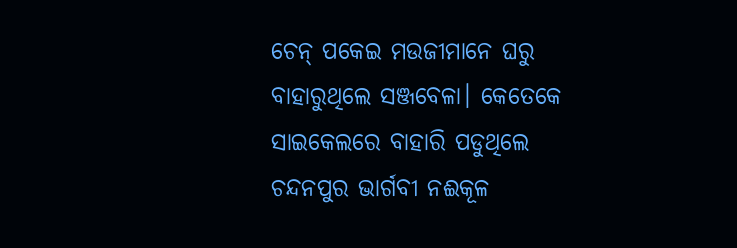ଚେନ୍‌ ପକେଇ ମଉଜୀମାନେ ଘରୁ ବାହାରୁଥିଲେ ସଞ୍ଜବେଳା। କେତେକେ ସାଇକେଲରେ ବାହାରି ପଡୁଥିଲେ ଚନ୍ଦନପୁର ଭାର୍ଗବୀ ନଈକୂଳ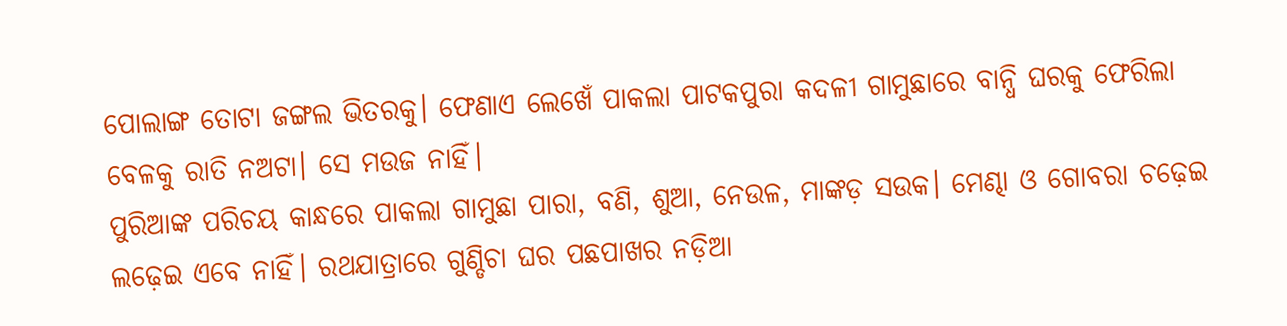ପୋଲାଙ୍ଗ ତୋଟା ଜଙ୍ଗଲ ଭିତରକୁ। ଫେଣାଏ ଲେଖେଁ ପାକଲା ପାଟକପୁରା କଦଳୀ ଗାମୁଛାରେ ବାନ୍ଧି ଘରକୁ ଫେରିଲା ବେଳକୁ ରାତି ନଅଟା। ସେ ମଉଜ ନାହିଁ।
ପୁରିଆଙ୍କ ପରିଚୟ କାନ୍ଧରେ ପାକଲା ଗାମୁଛା ପାରା, ବଣି, ଶୁଆ, ନେଉଳ, ମାଙ୍କଡ଼ ସଉକ। ମେଣ୍ଢା ଓ ଗୋବରା ଚଢ଼େଇ ଲଢ଼େଇ ଏବେ ନାହିଁ। ରଥଯାତ୍ରାରେ ଗୁଣ୍ଡିଚା ଘର ପଛପାଖର ନଡ଼ିଆ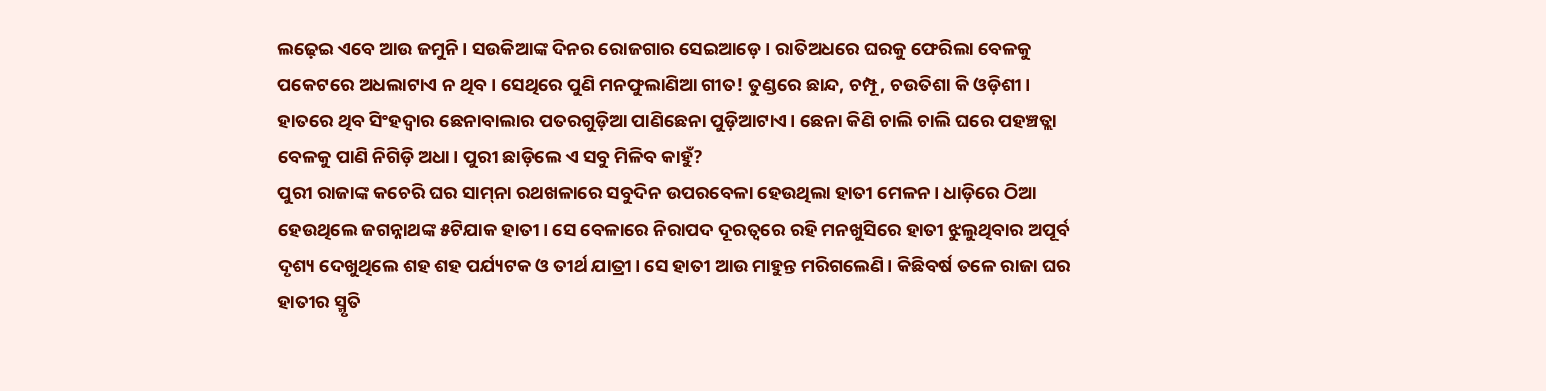ଲଢ଼େଇ ଏବେ ଆଉ ଜମୁନି। ସଉକିଆଙ୍କ ଦିନର ରୋଜଗାର ସେଇଆଡ଼େ। ରାତିଅଧରେ ଘରକୁ ଫେରିଲା ବେଳକୁ ପକେଟରେ ଅଧଲାଟାଏ ନ ଥିବ। ସେଥିରେ ପୁଣି ମନଫୁଲାଣିଆ ଗୀତ! ତୁଣ୍ଡରେ ଛାନ୍ଦ, ଚମ୍ପୂ, ଚଉତିଶା କି ଓଡ଼ିଶୀ। ହାତରେ ଥିବ ସିଂହଦ୍ୱାର ଛେନାବାଲାର ପତରଗୁଡ଼ିଆ ପାଣିଛେନା ପୁଡ଼ିଆଟାଏ। ଛେନା କିଣି ଚାଲି ଚାଲି ଘରେ ପହଞ୍ଚତ୍ଲା ବେଳକୁ ପାଣି ନିଗିଡ଼ି ଅଧା। ପୁରୀ ଛାଡ଼ିଲେ ଏ ସବୁ ମିଳିବ କାହୁଁ?
ପୁରୀ ରାଜାଙ୍କ କଚେରି ଘର ସାମ୍‌ନା ରଥଖଳାରେ ସବୁଦିନ ଉପରବେଳା ହେଉଥିଲା ହାତୀ ମେଳନ। ଧାଡ଼ିରେ ଠିଆ ହେଉଥିଲେ ଜଗନ୍ନାଥଙ୍କ ୫ଟିଯାକ ହାତୀ। ସେ ବେଳାରେ ନିରାପଦ ଦୂରତ୍ୱରେ ରହି ମନଖୁସିରେ ହାତୀ ଝୁଲୁଥିବାର ଅପୂର୍ବ ଦୃଶ୍ୟ ଦେଖୁଥିଲେ ଶହ ଶହ ପର୍ଯ୍ୟଟକ ଓ ତୀର୍ଥ ଯାତ୍ରୀ। ସେ ହାତୀ ଆଉ ମାହୁନ୍ତ ମରିଗଲେଣି। କିଛିବର୍ଷ ତଳେ ରାଜା ଘର ହାତୀର ସ୍ମୃତି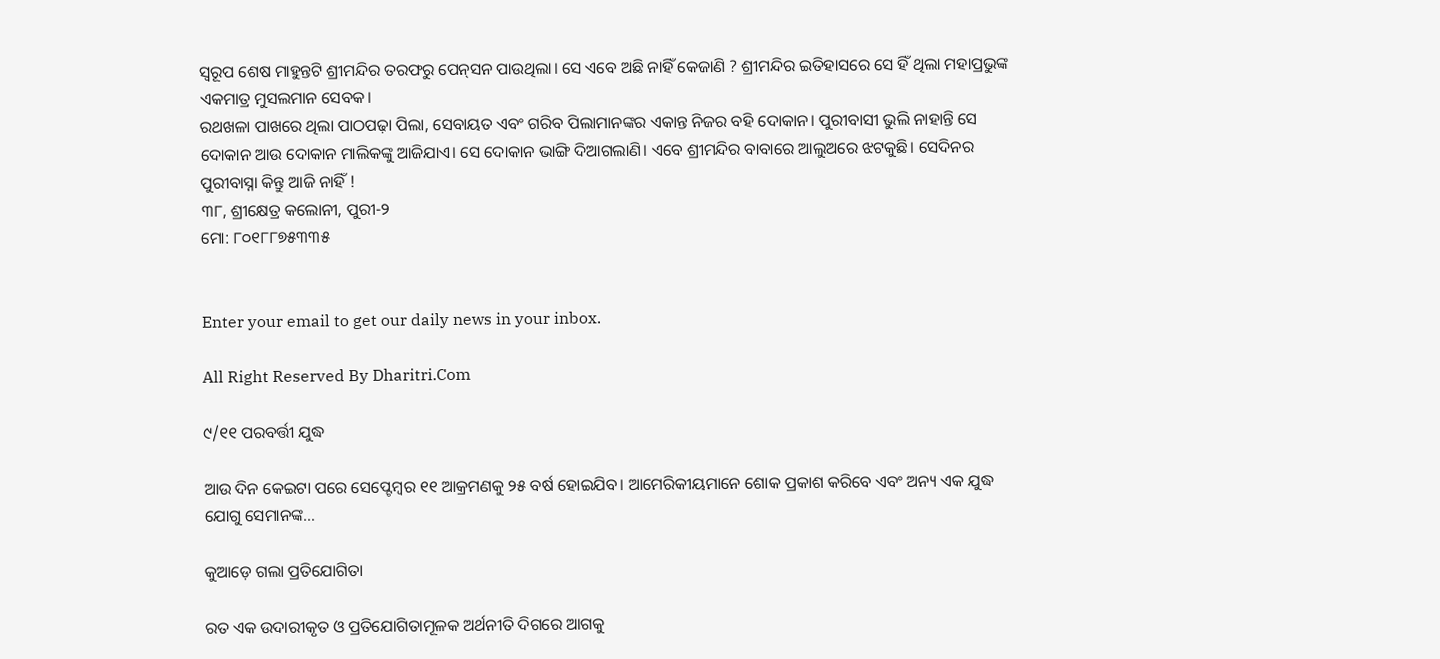ସ୍ବରୂପ ଶେଷ ମାହୁନ୍ତଟି ଶ୍ରୀମନ୍ଦିର ତରଫରୁ ପେନ୍‌ସନ ପାଉଥିଲା। ସେ ଏବେ ଅଛି ନାହିଁ କେଜାଣି ? ଶ୍ରୀମନ୍ଦିର ଇତିହାସରେ ସେ ହିଁ ଥିଲା ମହାପ୍ରଭୁଙ୍କ ଏକମାତ୍ର ମୁସଲମାନ ସେବକ।
ରଥଖଳା ପାଖରେ ଥିଲା ପାଠପଢ଼ା ପିଲା, ସେବାୟତ ଏବଂ ଗରିବ ପିଲାମାନଙ୍କର ଏକାନ୍ତ ନିଜର ବହି ଦୋକାନ। ପୁରୀବାସୀ ଭୁଲି ନାହାନ୍ତି ସେ ଦୋକାନ ଆଉ ଦୋକାନ ମାଲିକଙ୍କୁ ଆଜିଯାଏ। ସେ ଦୋକାନ ଭାଙ୍ଗି ଦିଆଗଲାଣି। ଏବେ ଶ୍ରୀମନ୍ଦିର ବାବାରେ ଆଲୁଅରେ ଝଟକୁଛି। ସେଦିନର ପୁରୀବାସ୍ନା କିନ୍ତୁ ଆଜି ନାହିଁ !
୩୮, ଶ୍ରୀକ୍ଷେତ୍ର କଲୋନୀ, ପୁରୀ-୨
ମୋ: ୮୦୧୮୮୭୫୩୩୫


Enter your email to get our daily news in your inbox.

All Right Reserved By Dharitri.Com

୯/୧୧ ପରବର୍ତ୍ତୀ ଯୁଦ୍ଧ

ଆଉ ଦିନ କେଇଟା ପରେ ସେପ୍ଟେମ୍ୱର ୧୧ ଆକ୍ରମଣକୁ ୨୫ ବର୍ଷ ହୋଇଯିବ। ଆମେରିକୀୟମାନେ ଶୋକ ପ୍ରକାଶ କରିବେ ଏବଂ ଅନ୍ୟ ଏକ ଯୁଦ୍ଧ ଯୋଗୁ ସେମାନଙ୍କ…

କୁଆଡ଼େ ଗଲା ପ୍ରତିଯୋଗିତା

ରତ ଏକ ଉଦାରୀକୃତ ଓ ପ୍ରତିଯୋଗିତାମୂଳକ ଅର୍ଥନୀତି ଦିଗରେ ଆଗକୁ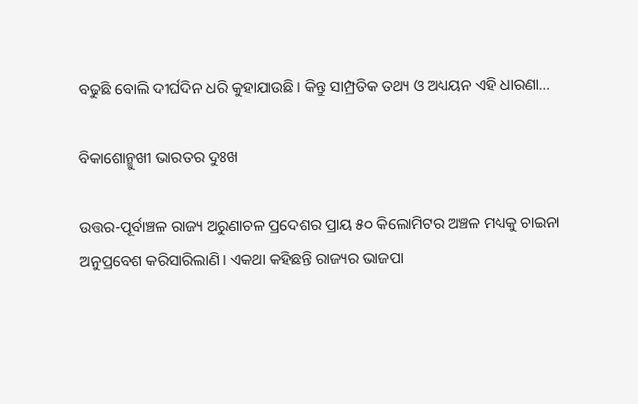ବଢୁଛି ବୋଲି ଦୀର୍ଘଦିନ ଧରି କୁହାଯାଉଛି। କିନ୍ତୁ ସାମ୍ପ୍ରତିକ ତଥ୍ୟ ଓ ଅଧ୍ୟୟନ ଏହି ଧାରଣା…

ବିକାଶୋନ୍ମୁଖୀ ଭାରତର ଦୁଃଖ

ଉତ୍ତର-ପୂର୍ବାଞ୍ଚଳ ରାଜ୍ୟ ଅରୁଣାଚଳ ପ୍ରଦେଶର ପ୍ରାୟ ୫୦ କିଲୋମିଟର ଅଞ୍ଚଳ ମଧ୍ୟକୁ ଚାଇନା ଅନୁପ୍ରବେଶ କରିସାରିଲାଣି। ଏକଥା କହିଛନ୍ତି ରାଜ୍ୟର ଭାଜପା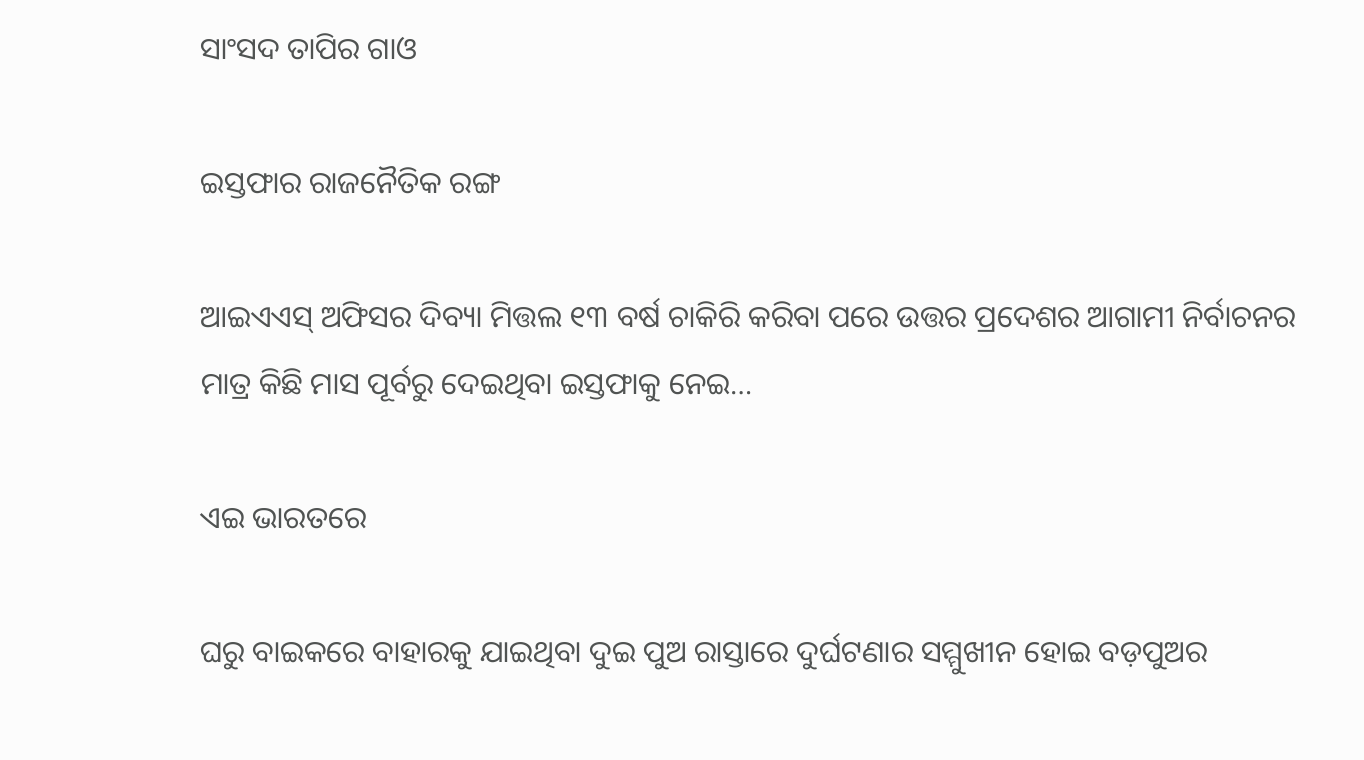ସାଂସଦ ତାପିର ଗାଓ

ଇସ୍ତଫାର ରାଜନୈତିକ ରଙ୍ଗ

ଆଇଏଏସ୍‌ ଅଫିସର ଦିବ୍ୟା ମିତ୍ତଲ ୧୩ ବର୍ଷ ଚାକିରି କରିବା ପରେ ଉତ୍ତର ପ୍ରଦେଶର ଆଗାମୀ ନିର୍ବାଚନର ମାତ୍ର କିଛି ମାସ ପୂର୍ବରୁ ଦେଇଥିବା ଇସ୍ତଫାକୁ ନେଇ…

ଏଇ ଭାରତରେ

ଘରୁ ବାଇକରେ ବାହାରକୁ ଯାଇଥିବା ଦୁଇ ପୁଅ ରାସ୍ତାରେ ଦୁର୍ଘଟଣାର ସମ୍ମୁଖୀନ ହୋଇ ବଡ଼ପୁଅର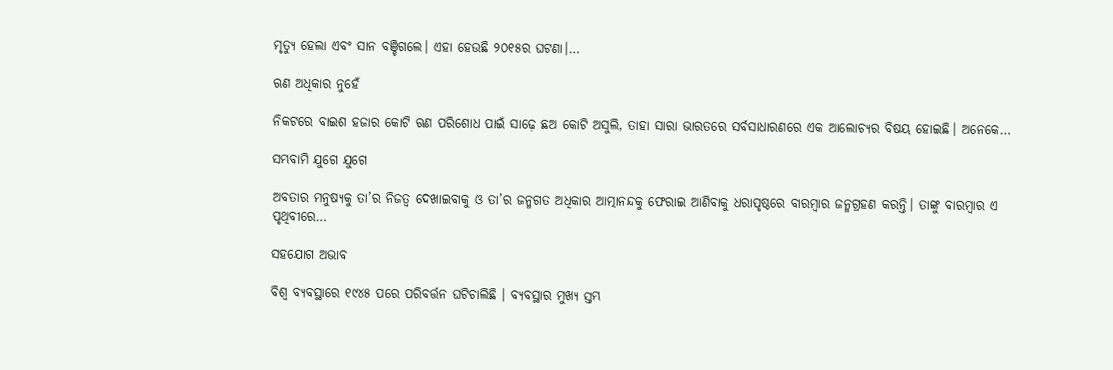ମୃତ୍ୟୁ ହେଲା ଏବଂ ସାନ ବଞ୍ଚିଗଲେ। ଏହା ହେଉଛି ୨୦୧୫ର ଘଟଣା।…

ଋଣ ଅଧିକାର ନୁହେଁ

ନିକଟରେ ବାଇଶ ହଜାର କୋଟି ଋଣ ପରିଶୋଧ ପାଇଁ ସାଢ଼େ ଛଅ କୋଟି ଅସୁଲି, ତାହା ସାରା ଭାରତରେ ସର୍ବସାଧାରଣରେ ଏକ ଆଲୋଚ୍ୟର ବିଷୟ ହୋଇଛି। ଅନେକେ…

ସମ୍ଭବାମି ଯୁଗେ ଯୁଗେ

ଅବତାର ମନୁଷ୍ୟକୁ ତା’ର ନିଜତ୍ୱ ଦେଖାଇବାକୁ ଓ ତା’ର ଜନ୍ମଗତ ଅଧିକାର ଆତ୍ମାନନ୍ଦକୁ ଫେରାଇ ଆଣିବାକୁ ଧରାପୃଷ୍ଠରେ ବାରମ୍ବାର ଜନ୍ମଗ୍ରହଣ କରନ୍ତି। ତାଙ୍କୁ ବାରମ୍ବାର ଏ ପୃଥିବୀରେ…

ସହଯୋଗ ଅଭାବ

ବିଶ୍ୱ ବ୍ୟବସ୍ଥାରେ ୧୯୪୫ ପରେ ପରିବର୍ତ୍ତନ ଘଟିଚାଲିଛି । ବ୍ୟବସ୍ଥାର ମୁଖ୍ୟ ସ୍ତମ୍ଭ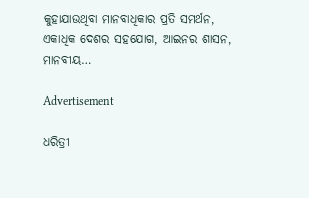କୁହାଯାଉଥିବା ମାନବାଧିକାର ପ୍ରତି ସମର୍ଥନ, ଏକାଧିକ ଦେଶର ସହଯୋଗ, ଆଇନର ଶାସନ, ମାନବୀୟ…

Advertisement

ଧରିତ୍ରୀ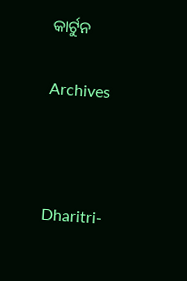କାର୍ଟୁନ

Archives



Dharitri-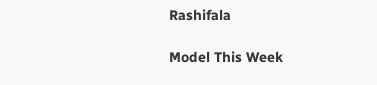Rashifala

Model This Week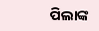ପିଲାଙ୍କ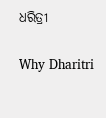ଧରିତ୍ରୀ

Why Dharitri